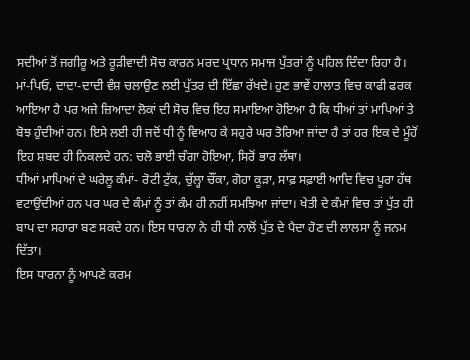ਸਦੀਆਂ ਤੋਂ ਜਗੀਰੂ ਅਤੇ ਰੂੜੀਵਾਦੀ ਸੋਚ ਕਾਰਨ ਮਰਦ ਪ੍ਰਧਾਨ ਸਮਾਜ ਪੁੱਤਰਾਂ ਨੂੰ ਪਹਿਲ ਦਿੰਦਾ ਰਿਹਾ ਹੈ। ਮਾਂ-ਪਿਓ, ਦਾਦਾ-ਦਾਦੀ ਵੰਸ਼ ਚਲਾਉਣ ਲਈ ਪੁੱਤਰ ਦੀ ਇੱਛਾ ਰੱਖਦੇ। ਹੁਣ ਭਾਵੇਂ ਹਾਲਾਤ ਵਿਚ ਕਾਫੀ ਫਰਕ ਆਇਆ ਹੈ ਪਰ ਅਜੇ ਜ਼ਿਆਦਾ ਲੋਕਾਂ ਦੀ ਸੋਚ ਵਿਚ ਇਹ ਸਮਾਇਆ ਹੋਇਆ ਹੈ ਕਿ ਧੀਆਂ ਤਾਂ ਮਾਪਿਆਂ ਤੇ ਬੋਝ ਹੁੰਦੀਆਂ ਹਨ। ਇਸੇ ਲਈ ਹੀ ਜਦੋਂ ਧੀ ਨੂੰ ਵਿਆਹ ਕੇ ਸਹੁਰੇ ਘਰ ਤੋਰਿਆ ਜਾਂਦਾ ਹੈ ਤਾਂ ਹਰ ਇਕ ਦੇ ਮੂੰਹੋਂ ਇਹ ਸ਼ਬਦ ਹੀ ਨਿਕਲਦੇ ਹਨ: ਚਲੋ ਭਾਈ ਚੰਗਾ ਹੋਇਆ, ਸਿਰੋਂ ਭਾਰ ਲੱਥਾ।
ਧੀਆਂ ਮਾਪਿਆਂ ਦੇ ਘਰੇਲੂ ਕੰਮਾਂ- ਰੋਟੀ ਟੁੱਕ, ਚੁੱਲ੍ਹਾ ਚੌਂਕਾ, ਗੋਹਾ ਕੂੜਾ, ਸਾਫ਼ ਸਫ਼ਾਈ ਆਦਿ ਵਿਚ ਪੂਰਾ ਹੱਥ ਵਟਾਉਂਦੀਆਂ ਹਨ ਪਰ ਘਰ ਦੇ ਕੰਮਾਂ ਨੂੰ ਤਾਂ ਕੰਮ ਹੀ ਨਹੀਂ ਸਮਝਿਆ ਜਾਂਦਾ। ਖੇਤੀ ਦੇ ਕੰਮਾਂ ਵਿਚ ਤਾਂ ਪੁੱਤ ਹੀ ਬਾਪ ਦਾ ਸਹਾਰਾ ਬਣ ਸਕਦੇ ਹਨ। ਇਸ ਧਾਰਨਾ ਨੇ ਹੀ ਧੀ ਨਾਲੋਂ ਪੁੱਤ ਦੇ ਪੈਦਾ ਹੋਣ ਦੀ ਲਾਲਸਾ ਨੂੰ ਜਨਮ ਦਿੱਤਾ।
ਇਸ ਧਾਰਨਾ ਨੂੰ ਆਪਣੇ ਕਰਮ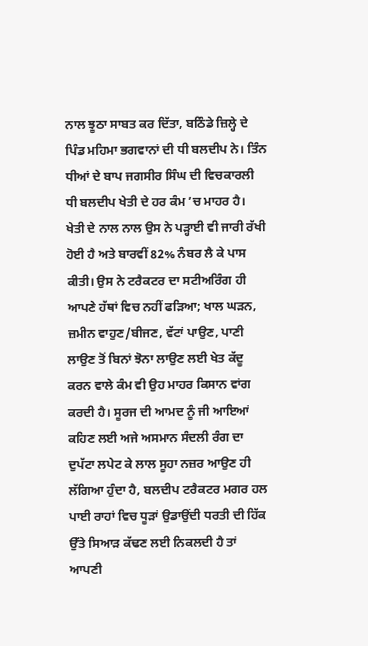ਨਾਲ ਝੂਠਾ ਸਾਬਤ ਕਰ ਦਿੱਤਾ, ਬਠਿੰਡੇ ਜ਼ਿਲ੍ਹੇ ਦੇ ਪਿੰਡ ਮਹਿਮਾ ਭਗਵਾਨਾਂ ਦੀ ਧੀ ਬਲਦੀਪ ਨੇ। ਤਿੰਨ ਧੀਆਂ ਦੇ ਬਾਪ ਜਗਸੀਰ ਸਿੰਘ ਦੀ ਵਿਚਕਾਰਲੀ ਧੀ ਬਲਦੀਪ ਖੇਤੀ ਦੇ ਹਰ ਕੰਮ ’ਚ ਮਾਹਰ ਹੈ। ਖੇਤੀ ਦੇ ਨਾਲ ਨਾਲ ਉਸ ਨੇ ਪੜ੍ਹਾਈ ਵੀ ਜਾਰੀ ਰੱਖੀ ਹੋਈ ਹੈ ਅਤੇ ਬਾਰਵੀਂ 82% ਨੰਬਰ ਲੈ ਕੇ ਪਾਸ ਕੀਤੀ। ਉਸ ਨੇ ਟਰੈਕਟਰ ਦਾ ਸਟੀਅਰਿੰਗ ਹੀ ਆਪਣੇ ਹੱਥਾਂ ਵਿਚ ਨਹੀਂ ਫੜਿਆ; ਖਾਲ ਘੜਨ, ਜ਼ਮੀਨ ਵਾਹੁਣ/ਬੀਜਣ, ਵੱਟਾਂ ਪਾਉਣ, ਪਾਣੀ ਲਾਉਣ ਤੋਂ ਬਿਨਾਂ ਝੋਨਾ ਲਾਉਣ ਲਈ ਖੇਤ ਕੱਦੂ ਕਰਨ ਵਾਲੇ ਕੰਮ ਵੀ ਉਹ ਮਾਹਰ ਕਿਸਾਨ ਵਾਂਗ ਕਰਦੀ ਹੈ। ਸੂਰਜ ਦੀ ਆਮਦ ਨੂੰ ਜੀ ਆਇਆਂ ਕਹਿਣ ਲਈ ਅਜੇ ਅਸਮਾਨ ਸੰਦਲੀ ਰੰਗ ਦਾ ਦੁਪੱਟਾ ਲਪੇਟ ਕੇ ਲਾਲ ਸੂਹਾ ਨਜ਼ਰ ਆਉਣ ਹੀ ਲੱਗਿਆ ਹੁੰਦਾ ਹੈ, ਬਲਦੀਪ ਟਰੈਕਟਰ ਮਗਰ ਹਲ ਪਾਈ ਰਾਹਾਂ ਵਿਚ ਧੂੜਾਂ ਉਡਾਉਂਦੀ ਧਰਤੀ ਦੀ ਹਿੱਕ ਉੱਤੇ ਸਿਆੜ ਕੱਢਣ ਲਈ ਨਿਕਲਦੀ ਹੈ ਤਾਂ ਆਪਣੀ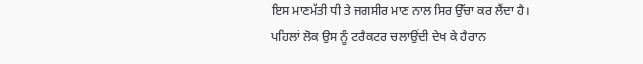ਇਸ ਮਾਣਮੱਤੀ ਧੀ ਤੇ ਜਗਸੀਰ ਮਾਣ ਨਾਲ ਸਿਰ ਉੱਚਾ ਕਰ ਲੈਂਦਾ ਹੈ।
ਪਹਿਲਾਂ ਲੋਕ ਉਸ ਨੂੰ ਟਰੈਕਟਰ ਚਲਾਉਂਦੀ ਦੇਖ ਕੇ ਹੈਰਾਨ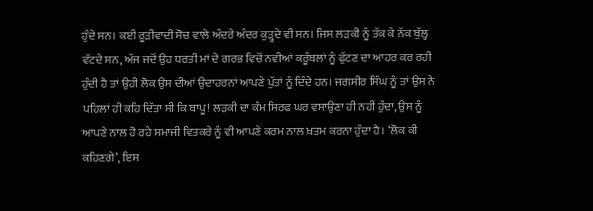ਹੁੰਦੇ ਸਨ। ਕਈ ਰੂੜੀਵਾਦੀ ਸੋਚ ਵਾਲੇ ਅੰਦਰੇ ਅੰਦਰ ਕੁੜ੍ਹਦੇ ਵੀ ਸਨ। ਜਿਸ ਲੜਕੀ ਨੂੰ ਤੱਕ ਕੇ ਨੱਕ ਬੁੱਲ੍ਹ ਵੱਟਦੇ ਸਨ, ਅੱਜ ਜਦੋਂ ਉਹ ਧਰਤੀ ਮਾਂ ਦੇ ਗਰਭ ਵਿਚੋਂ ਨਵੀਆਂ ਕਰੂੰਬਲਾਂ ਨੂੰ ਫੁੱਟਣ ਦਾ ਆਹਰ ਕਰ ਰਹੀ ਹੁੰਦੀ ਹੈ ਤਾਂ ਉਹੀ ਲੋਕ ਉਸ ਦੀਆਂ ਉਦਾਹਰਨਾਂ ਆਪਣੇ ਪੁੱਤਾਂ ਨੂੰ ਦਿੰਦੇ ਹਨ। ਜਗਸੀਰ ਸਿੰਘ ਨੂੰ ਤਾਂ ਉਸ ਨੇ ਪਹਿਲਾਂ ਹੀ ਕਹਿ ਦਿੱਤਾ ਸੀ ਕਿ ਬਾਪੂ! ਲੜਕੀ ਦਾ ਕੰਮ ਸਿਰਫ ਘਰ ਵਸਾਉਣਾ ਹੀ ਨਹੀਂ ਹੁੰਦਾ, ਉਸ ਨੂੰ ਆਪਣੇ ਨਾਲ ਹੋ ਰਹੇ ਸਮਾਜੀ ਵਿਤਕਰੇ ਨੂੰ ਵੀ ਆਪਣੇ ਕਰਮ ਨਾਲ ਖ਼ਤਮ ਕਰਨਾ ਹੁੰਦਾ ਹੈ। ‘ਲੋਕ ਕੀ ਕਹਿਣਗੇ’, ਇਸ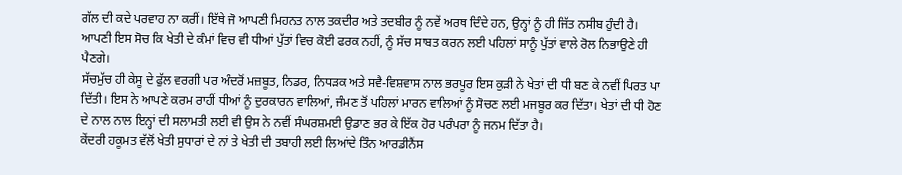ਗੱਲ ਦੀ ਕਦੇ ਪਰਵਾਹ ਨਾ ਕਰੀਂ। ਇੱਥੇ ਜੋ ਆਪਣੀ ਮਿਹਨਤ ਨਾਲ ਤਕਦੀਰ ਅਤੇ ਤਦਬੀਰ ਨੂੰ ਨਵੇਂ ਅਰਥ ਦਿੰਦੇ ਹਨ, ਉਨ੍ਹਾਂ ਨੂੰ ਹੀ ਜਿੱਤ ਨਸੀਬ ਹੁੰਦੀ ਹੈ। ਆਪਣੀ ਇਸ ਸੋਚ ਕਿ ਖੇਤੀ ਦੇ ਕੰਮਾਂ ਵਿਚ ਵੀ ਧੀਆਂ ਪੁੱਤਾਂ ਵਿਚ ਕੋਈ ਫਰਕ ਨਹੀਂ, ਨੂੰ ਸੱਚ ਸਾਬਤ ਕਰਨ ਲਈ ਪਹਿਲਾਂ ਸਾਨੂੰ ਪੁੱਤਾਂ ਵਾਲੇ ਰੋਲ ਨਿਭਾਉਣੇ ਹੀ ਪੈਣਗੇ।
ਸੱਚਮੁੱਚ ਹੀ ਕੇਸੂ ਦੇ ਫੁੱਲ ਵਰਗੀ ਪਰ ਅੰਦਰੋਂ ਮਜ਼ਬੂਤ, ਨਿਡਰ, ਨਿਧੜਕ ਅਤੇ ਸਵੈ-ਵਿਸ਼ਵਾਸ ਨਾਲ ਭਰਪੂਰ ਇਸ ਕੁੜੀ ਨੇ ਖੇਤਾਂ ਦੀ ਧੀ ਬਣ ਕੇ ਨਵੀਂ ਪਿਰਤ ਪਾ ਦਿੱਤੀ। ਇਸ ਨੇ ਆਪਣੇ ਕਰਮ ਰਾਹੀਂ ਧੀਆਂ ਨੂੰ ਦੁਰਕਾਰਨ ਵਾਲਿਆਂ, ਜੰਮਣ ਤੋਂ ਪਹਿਲਾਂ ਮਾਰਨ ਵਾਲਿਆਂ ਨੂੰ ਸੋਚਣ ਲਈ ਮਜਬੂਰ ਕਰ ਦਿੱਤਾ। ਖੇਤਾਂ ਦੀ ਧੀ ਹੋਣ ਦੇ ਨਾਲ ਨਾਲ ਇਨ੍ਹਾਂ ਦੀ ਸਲਾਮਤੀ ਲਈ ਵੀ ਉਸ ਨੇ ਨਵੀਂ ਸੰਘਰਸ਼ਮਈ ਉਡਾਣ ਭਰ ਕੇ ਇੱਕ ਹੋਰ ਪਰੰਪਰਾ ਨੂੰ ਜਨਮ ਦਿੱਤਾ ਹੈ।
ਕੇਂਦਰੀ ਹਕੂਮਤ ਵੱਲੋਂ ਖੇਤੀ ਸੁਧਾਰਾਂ ਦੇ ਨਾਂ ਤੇ ਖੇਤੀ ਦੀ ਤਬਾਹੀ ਲਈ ਲਿਆਂਦੇ ਤਿੰਨ ਆਰਡੀਨੈਂਸ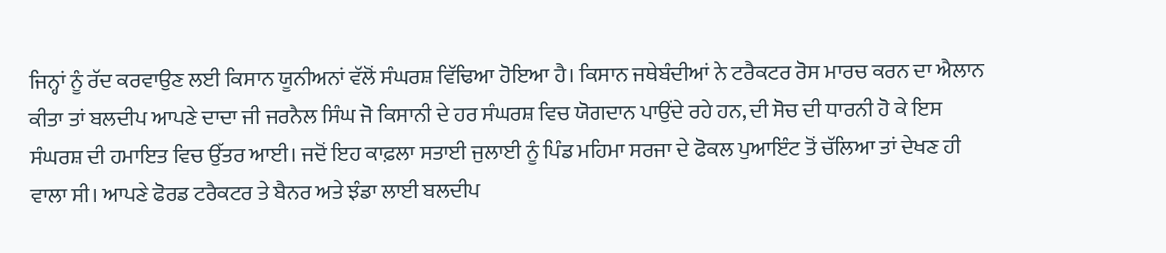ਜਿਨ੍ਹਾਂ ਨੂੰ ਰੱਦ ਕਰਵਾਉਣ ਲਈ ਕਿਸਾਨ ਯੂਨੀਅਨਾਂ ਵੱਲੋਂ ਸੰਘਰਸ਼ ਵਿੱਢਿਆ ਹੋਇਆ ਹੈ। ਕਿਸਾਨ ਜਥੇਬੰਦੀਆਂ ਨੇ ਟਰੈਕਟਰ ਰੋਸ ਮਾਰਚ ਕਰਨ ਦਾ ਐਲਾਨ ਕੀਤਾ ਤਾਂ ਬਲਦੀਪ ਆਪਣੇ ਦਾਦਾ ਜੀ ਜਰਨੈਲ ਸਿੰਘ ਜੋ ਕਿਸਾਨੀ ਦੇ ਹਰ ਸੰਘਰਸ਼ ਵਿਚ ਯੋਗਦਾਨ ਪਾਉਂਦੇ ਰਹੇ ਹਨ, ਦੀ ਸੋਚ ਦੀ ਧਾਰਨੀ ਹੋ ਕੇ ਇਸ ਸੰਘਰਸ਼ ਦੀ ਹਮਾਇਤ ਵਿਚ ਉੱਤਰ ਆਈ। ਜਦੋਂ ਇਹ ਕਾਫ਼ਲਾ ਸਤਾਈ ਜੁਲਾਈ ਨੂੰ ਪਿੰਡ ਮਹਿਮਾ ਸਰਜਾ ਦੇ ਫੋਕਲ ਪੁਆਇੰਟ ਤੋਂ ਚੱਲਿਆ ਤਾਂ ਦੇਖਣ ਹੀ ਵਾਲਾ ਸੀ। ਆਪਣੇ ਫੋਰਡ ਟਰੈਕਟਰ ਤੇ ਬੈਨਰ ਅਤੇ ਝੰਡਾ ਲਾਈ ਬਲਦੀਪ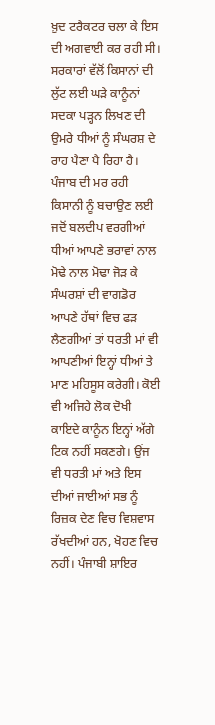ਖ਼ੁਦ ਟਰੈਕਟਰ ਚਲਾ ਕੇ ਇਸ ਦੀ ਅਗਵਾਈ ਕਰ ਰਹੀ ਸੀ। ਸਰਕਾਰਾਂ ਵੱਲੋਂ ਕਿਸਾਨਾਂ ਦੀ ਲੁੱਟ ਲਈ ਘੜੇ ਕਾਨੂੰਨਾਂ ਸਦਕਾ ਪੜ੍ਹਨ ਲਿਖਣ ਦੀ ਉਮਰੇ ਧੀਆਂ ਨੂੰ ਸੰਘਰਸ਼ ਦੇ ਰਾਹ ਪੈਣਾ ਪੈ ਰਿਹਾ ਹੈ।
ਪੰਜਾਬ ਦੀ ਮਰ ਰਹੀ ਕਿਸਾਨੀ ਨੂੰ ਬਚਾਉਣ ਲਈ ਜਦੋਂ ਬਲਦੀਪ ਵਰਗੀਆਂ ਧੀਆਂ ਆਪਣੇ ਭਰਾਵਾਂ ਨਾਲ ਮੋਢੇ ਨਾਲ ਮੋਢਾ ਜੋੜ ਕੇ ਸੰਘਰਸ਼ਾਂ ਦੀ ਵਾਗਡੋਰ ਆਪਣੇ ਹੱਥਾਂ ਵਿਚ ਫੜ ਲੈਣਗੀਆਂ ਤਾਂ ਧਰਤੀ ਮਾਂ ਵੀ ਆਪਣੀਆਂ ਇਨ੍ਹਾਂ ਧੀਆਂ ਤੇ ਮਾਣ ਮਹਿਸੂਸ ਕਰੇਗੀ। ਕੋਈ ਵੀ ਅਜਿਹੇ ਲੋਕ ਦੋਖੀ ਕਾਇਦੇ ਕਾਨੂੰਨ ਇਨ੍ਹਾਂ ਅੱਗੇ ਟਿਕ ਨਹੀਂ ਸਕਣਗੇ। ਉਂਜ ਵੀ ਧਰਤੀ ਮਾਂ ਅਤੇ ਇਸ ਦੀਆਂ ਜਾਈਆਂ ਸਭ ਨੂੰ ਰਿਜ਼ਕ ਦੇਣ ਵਿਚ ਵਿਸ਼ਵਾਸ ਰੱਖਦੀਆਂ ਹਨ, ਖੋਹਣ ਵਿਚ ਨਹੀਂ। ਪੰਜਾਬੀ ਸ਼ਾਇਰ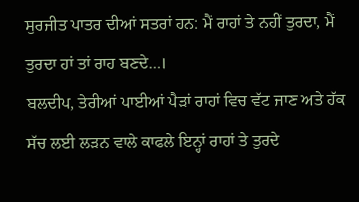ਸੁਰਜੀਤ ਪਾਤਰ ਦੀਆਂ ਸਤਰਾਂ ਹਨ: ਮੈਂ ਰਾਹਾਂ ਤੇ ਨਹੀਂ ਤੁਰਦਾ, ਮੈਂ ਤੁਰਦਾ ਹਾਂ ਤਾਂ ਰਾਹ ਬਣਦੇ…।
ਬਲਦੀਪ, ਤੇਰੀਆਂ ਪਾਈਆਂ ਪੈੜਾਂ ਰਾਹਾਂ ਵਿਚ ਵੱਟ ਜਾਣ ਅਤੇ ਹੱਕ ਸੱਚ ਲਈ ਲੜਨ ਵਾਲੇ ਕਾਫਲੇ ਇਨ੍ਹਾਂ ਰਾਹਾਂ ਤੇ ਤੁਰਦੇ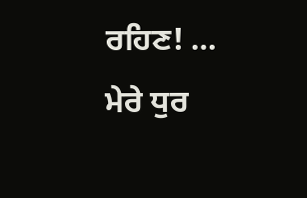ਰਹਿਣ! … ਮੇਰੇ ਧੁਰ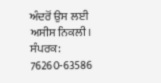ਅੰਦਰੋਂ ਉਸ ਲਈ ਅਸੀਸ ਨਿਕਲੀ।
ਸੰਪਰਕ: 76260-63586